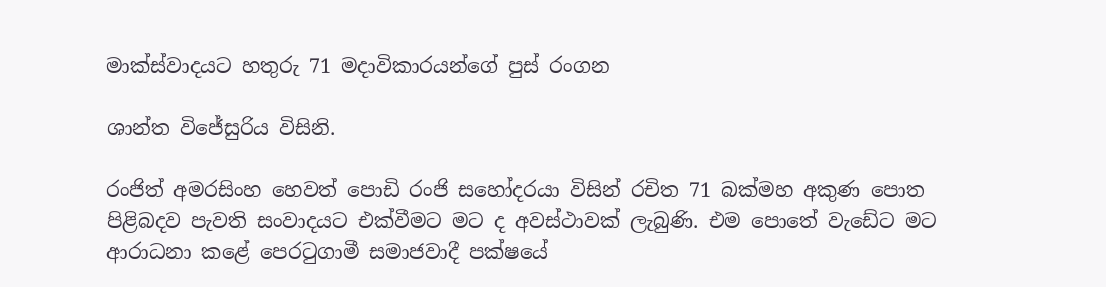මාක්ස්වාදයට හතුරු 71 මදාවිකාරයන්ගේ පුස් රංගන

ශාන්ත විජේසුරිය විසිනි.

රංජිත් අමරසිංහ හෙවත් පොඩි රංජි සහෝදරයා විසින් රචිත 71 බක්මහ අකුණ පොත පිළිබදව පැවති සංවාදයට එක්වීමට මට ද අවස්ථාවක් ලැබුණි. එම පොතේ වැඩේට මට ආරාධනා කළේ පෙරටුගාමී සමාජවාදී පක්ෂයේ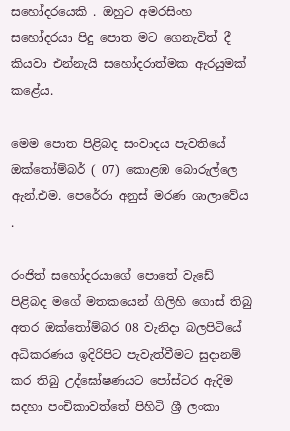සහෝදරයෙකි . ඔහුට අමරසිංහ සහෝදරයා පිදු පොත මට ගෙනැවිත් දී කියවා එන්නැයි සහෝදරාත්මක ඇරයුමක් කළේය.

මෙම පොත පිළිබද සංවාදය පැවතියේ  ඔක්තෝම්බර් ( 07) කොළඹ බොරුල්ලෙ ඇන්.එම. පෙරේරා අනුස් මරණ ශාලාවේය .

රංජිත් සහෝදරයාගේ පො‌තේ වැඩේ පිළිබද මගේ මතකයෙන් ගිලිහි ගොස් තිබු අතර ඔක්තෝම්බර 08 වැනිදා බලපිටියේ අධිකරණය ඉදිරිපිට පැවැත්වීමට සුදානම් කර තිබු උද්ඝෝෂණයට පෝස්ටර ඇදිම සදහා පංචිකාවත්තේ පිහිටි ශ්‍රී ලංකා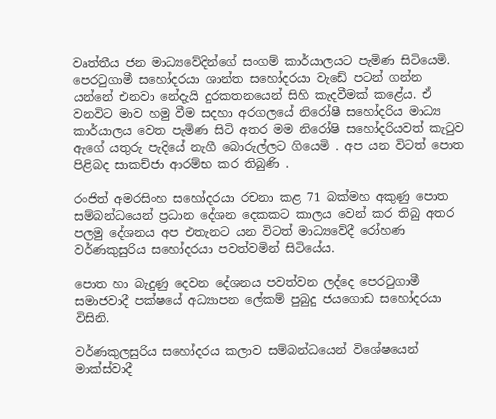වෘත්තීය ජන මාධ්‍යවේදින්ගේ සංගම් කාර්යාලයට පැමිණ සිටියෙමි. පෙරටුගාමී සහෝදරයා ශාන්ත සහෝදරයා වැඩේ පටන් ගන්න යන්නේ එනවා නේදැයි දුරකතනයෙන් සිහි කැදවීමක් කළේය. ඒ වනවිට මාව හමු වීම සදහා අරගලයේ නිරෝෂී සහෝදරිය මාධ්‍ය කාර්යාලය වෙත පැමිණ සිටි අතර මම නිරෝෂි සහෝදරියවත් කැටුව ඇගේ යතුරු පැදියේ නැගී බොරුල්ලට ගියෙමි . අප යන විටත් පොත පිළිබද සාකච්ජා ආරම්භ කර තිබුණි .

රංජිත් අමරසිංහ සහෝදරයා රචනා කළ 71 බක්මහ අකුණු පොත සම්බන්ධයෙන් ප්‍රධාන දේශන දෙකකට කාලය වෙන් කර තිබු අතර පලමු දේශනය අප එතැනට යන විටත් මාධ්‍යවේදී රෝහණ වර්ණකුසුරිය සහෝදරයා පවත්වමින් සිටියේය.

පොත හා බැදුණු දෙවන දේශනය පවත්වන ලද්දෙ පෙරටුගාමී සමාජවාදී පක්ෂයේ අධ්‍යාපන ලේකම් පුබුදු ජයගොඩ සහෝදරයා විසිනි.

වර්ණකුලසුරිය සහෝදරය කලාව සම්බන්ධයෙන් විශේෂයෙන් මාක්ස්වාදී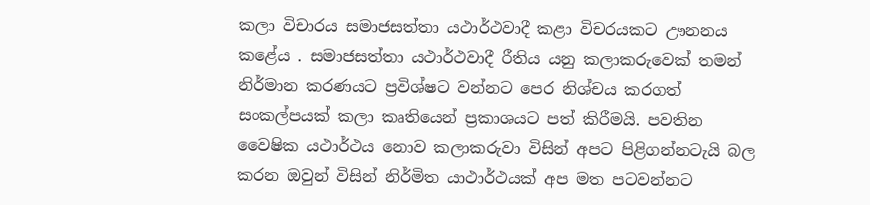කලා විචාරය සමාජසත්තා යථාර්ථවාදී කළා විචරයකට ඌනනය කළේය . සමාජසත්තා යථාර්ථවාදී රීතිය යනු කලාකරුවෙක් තමන් නිර්මාන කරණයට ප්‍රවිශ්ෂට වන්නට පෙර නිශ්චය කරගත් සංකල්පයක් කලා කෘතියෙන් ප්‍රකාශයට පත් කිරීමයි. පවතින වෛෂික යථාර්ථය නොව කලාකරුවා විසින් අපට පිළිගන්නටැයි බල කරන ඔවුන් විසින් නිර්මිත යාථාර්ථයක් අප මත පටවන්නට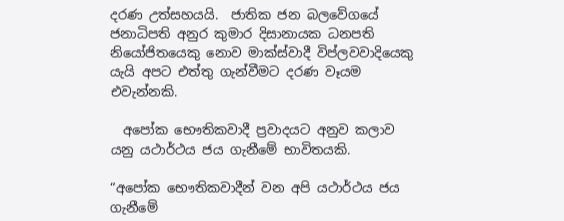දරණ උත්සහයයි.  ජාතික ජන බලවේගයේ ජනාධිපති අනුර කුමාර දිසානායක ධනපති නියෝජිතයෙකු නොව මාක්ස්වාදී විප්ලවවාදියෙකු යැයි අපට එත්තු ගැන්වීමට දරණ වෑයම එවැන්නකි‍.

  අපෝක භෞතිකවාදී ප්‍රවාදයට අනුව කලාව යනු යථාර්ථය ජය ගැනීමේ භාවිතයකි.

“අපෝක භෞතිකවාදීන් වන අපි යථාර්ථය ජය ගැනීමේ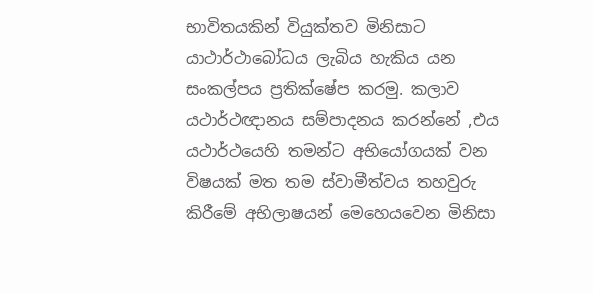භාවිතයකින් වියුක්තව මිනිසාට යාථාර්ථාබෝධය ලැබිය හැකිය යන සංකල්පය ප්‍රතික්ෂේප කරමු. කලාව යථාර්ථඥානය සම්පාදනය කරන්නේ ,එය යථාර්ථයෙහි තමන්ට අභියෝගයක් වන විෂයක් මත තම ස්වාමීත්වය තහවුරු කිරීමේ අභිලාෂයන් මෙහෙයවෙන මිනිසා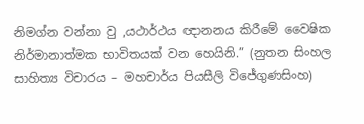නිමග්න වන්නා වු ,යථාර්ථය ඥානනය කිරීමේ වෛෂික නිර්මානාත්මක භාවිතයක් වන හෙයිනි.” (නුතන සිංහල සාහිත්‍ය විචාරය – මහචාර්ය පියසීලි විජේගුණසිංහ)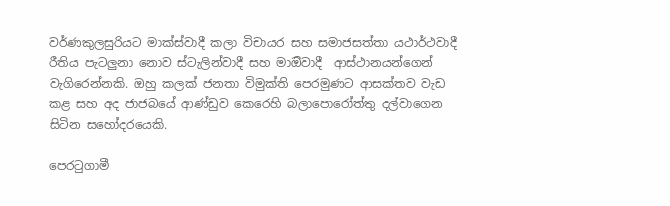වර්ණකුලසුරියට මාක්ස්වාදී කලා විචායර සහ සමාජසත්තා යථාර්ථවාදී රීතිය පැටලුනා නොව ස්ටැලින්වාදී සහ මාඔිවාදී  ආස්ථානයන්ගෙන් වැගිරෙන්නකි. ඔහු කලක් ජනතා විමුක්ති පෙරමුණට ආසක්තව වැඩ කළ සහ අද ජාජබයේ ආණ්ඩුව කෙරෙහි බලාපොරෝත්තු දල්වාගෙන සිටින සහෝදරයෙකි.

පෙරටුගාමී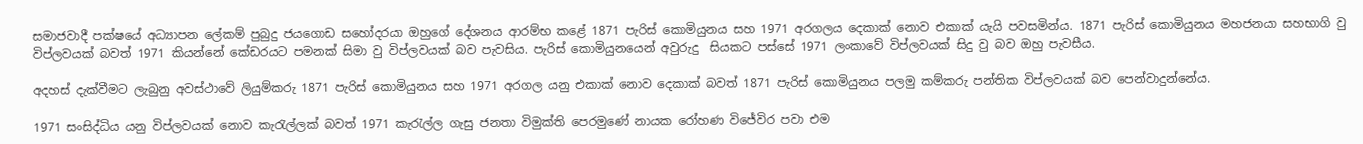සමාජවාදී පක්ෂයේ අධ්‍යාපන ලේකම් පුබුදු ජයගොඩ සහෝදරයා ඔහුගේ දේශනය ආරම්භ කළේ 1871 පැරිස් කොමියුනය සහ 1971 අරගලය දෙකාක් නොව එකාක් යැයි පවසමින්ය. 1871 පැරිස් කොමියුනය මහජනයා සහභාගි වු විප්ලවයක් බවත් 1971 කියන්නේ කේඩරයට පමනක් සිමා වු විප්ලවයක් බව පැවසිය. පැරිස් කොමියුනයෙන් අවුරුදු  සියකට පස්සේ 1971 ලංකාවේ විප්ලවයක් සිදු වු බව ඔහු පැවසීය.

අදහස් දැක්වීමට ලැබුනු අවස්ථාවේ ලියුම්කරු 1871 පැරිස් කොමියුනය සහ 1971 අරගල යනු එකාක් නොව දෙකාක් බවත් 1871 පැරිස් කොමියුනය පලමු කම්කරු පන්තික විප්ලවයක් බව පෙන්වාදුන්නේය.

1971 සංසිද්ධිය යනු විප්ලවයක් නොව කැරැල්ලක් බවත් 1971 කැරැල්ල ගැසු ජනතා විමුක්ති පෙරමුණේ නායක රෝහණ විජේවිර පවා එම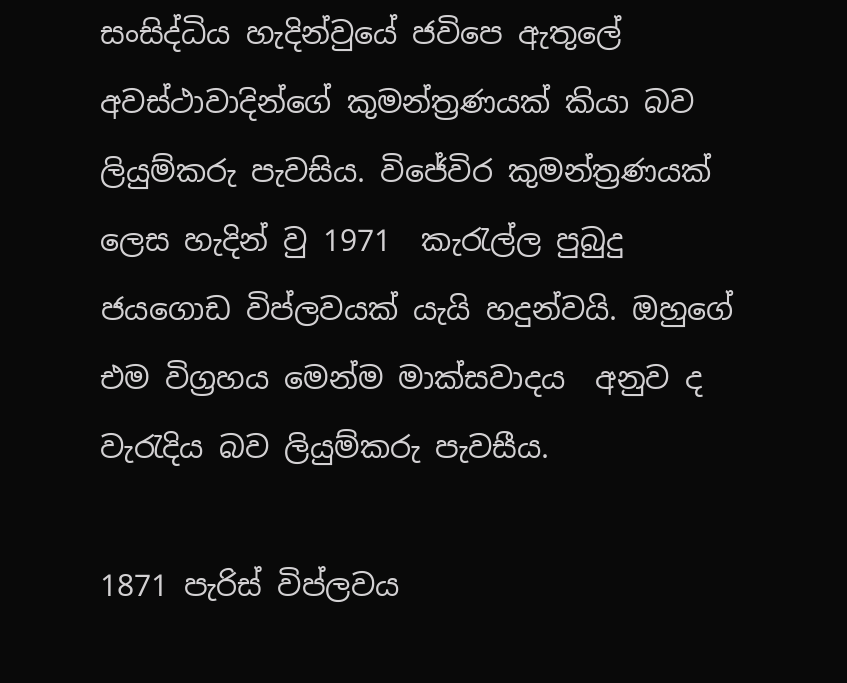සංසිද්ධිය හැදින්වුයේ ජවිපෙ ඇතුලේ අවස්ථාවාද‍ින්ගේ කුමන්ත්‍රණයක් කියා බව ලියුම්කරු පැවසිය. විජේවිර කුමන්ත්‍රණයක් ලෙස හැදින් වු 1971  කැරැල්ල පුබුදු ජයගොඩ විප්ලවයක් යැයි හදුන්වයි. ඔහුගේ එම විග්‍රහය මෙන්ම මාක්සවාද‍ය  අනුව ද වැරැදිය බව ලියුම්කරු පැවසීය.

1871 පැරිස් විප්ලවය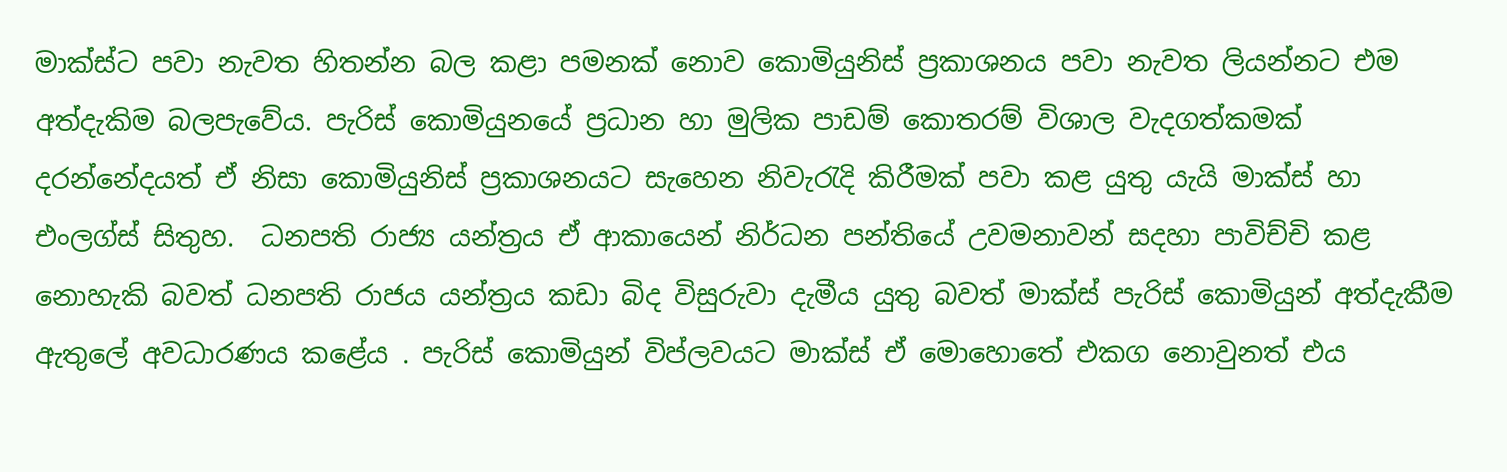මාක්ස්ට පවා නැවත හිතන්න බල කළා පමනක් නොව කොමියුනිස් ප්‍රකාශනය පවා නැවත ලියන්නට එම අත්දැකිම බලප‍ැවේය. පැරිස් කොමියුනයේ ප්‍රධාන හා මුලික පාඩම් කොතරම් විශාල වැදගත්කමක් දරන්නේදයත් ඒ නිසා කොමියුනිස් ප්‍රකාශනයට සැහෙන නිවැරැදි කිරීමක් පවා කළ යුතු යැයි මාක්ස් හා එංලග්ස් සිතුහ.  ධනපති රාජ්‍ය යන්ත්‍රය ඒ ආකායෙන් නිර්ධන පන්තියේ උවමනාවන් සදහා පාවිච්චි කළ නොහැකි බවත් ධනපති රාජය යන්ත්‍රය කඩා බිද විසුරුවා දැමීය යුතු බවත් මාක්ස් පැරිස් කොමියුන් අත්දැකීම ඇතුලේ අවධාරණය කළේය . පැරිස් කොමියුන් විප්ලවයට මාක්ස් ඒ මොහොතේ එකග නොවුනත් එය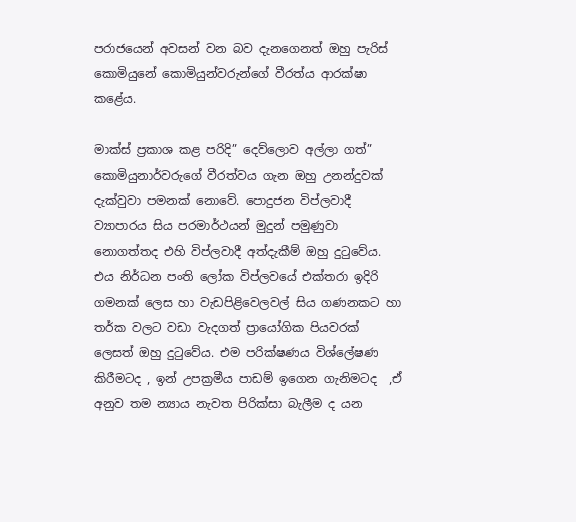පරාජයෙන් අවසන් වන බව දැනගෙනත් ඔහු පැරිස් කොමියුනේ කොමියුන්වරුන්ගේ වීරත්ය ආරක්ෂා කළේය.

මාක්ස් ප්‍රකාශ කළ පරිදි” දෙව්ලොව අල්ලා ගත්” කොමියුනාර්වරුගේ වීරත්වය ගැන ඔහු උනන්දුවක් දැක්වුවා පමනක් නොවේ. පොදුජන විප්ලවාදී ව්‍යාපාරය සිය පරමාර්ථයන් මුදුන් පමුණුවා නොගත්තද එහි විප්ලවාදී අත්දැකීම් ඔහු දුටුවේය. එය නිර්ධන පංති ලෝක විප්ලවයේ එක්තරා ඉදිරි ගමනක් ලෙස හා වැඩපිළිවෙලවල් සිය ගණනකට හා තර්ක වලට වඩා වැදගත් ප්‍රායෝගික පියවරක් ලෙසත් ඔහු දුටුවේය. එම පරික්ෂණය විශ්ලේෂණ කිරීමටද , ඉන් උපක්‍රමීය පාඩම් ඉගෙන ගැනිමටද  ,ඒ අනුව තම න්‍යාය නැවත පිරික්සා බැලීම ද යන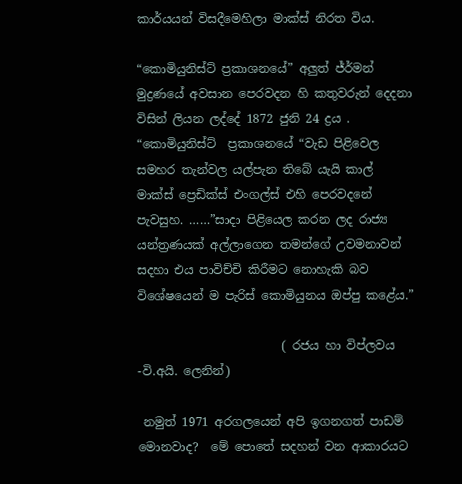කාර්යයන් විසදීමෙහිලා මාක්ස් නිරත විය.

“කොමියුනිස්ට් ප්‍රකාශනයේ” අලුත් ජ්ර්මන් මුද්‍රණයේ අවසාන පෙරවදන හි කතුවරුන් දෙදනා විසින් ලියන ලද්දේ 1872 ජුනි 24 ද්‍රය . “කොමියුනිස්ට්  ප්‍රකාශනයේ “වැඩ පිළිවෙල සමහර තැන්වල යල්පැන තිබේ යැයි කාල් මාක්ස් ප්‍රෙඩික්ස් එංගල්ස් එහි පෙරවදනේ පැවසුහ. ……”සාදා පිළියෙල කරන ලද රාජ්‍ය යන්ත්‍රණයක් අල්ලාගෙන තමන්ගේ උවමනාවන් සදහා එය පාවිච්චි කිරීමට නොහැකි බව විශේෂයෙන් ම පැරිස් කොමියුනය ඔප්පු කළේය.”

                        ( රජය හා විප්ලවය -වි.අයි. ලෙනින්)

 නමුත් 1971 අරගලයෙන් අපි ඉගනගත් පාඩම් මොනවාද?  මේ පොතේ සදහන් වන ආකාරයට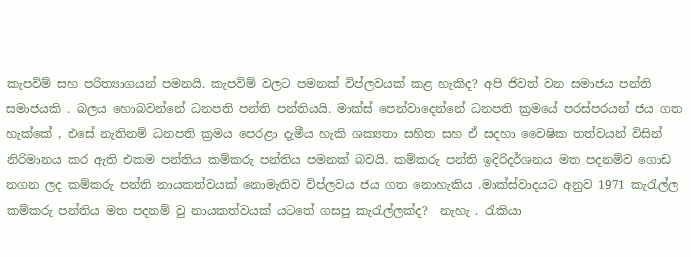කැපවිම් සහ පරිත්‍යාගයන් පමනයි. කැපවිම් වලට පමනක් විප්ලවයක් කළ හැකිද? අපි ජිවත් වන සමාජය පන්ති සමාජයකි . බලය හොබවන්නේ ධනපති පන්ති පන්තියයි. මාක්ස් පෙන්වාදෙන්නේ ධනපති ක්‍රමයේ පරස්පරයන් ජය ගත හැක්කේ , එසේ නැතිනම් ධනපති ක්‍රමය පෙරළා දැමීය හැකි ශක්‍යතා සහිත සහ ඒ සදහා වෛෂික තත්වයන් විසින් නිරිමානය කර ඇති එකම පන්තිය කම්කරු පන්තිය පමනක් බවයි. කම්කරු පන්ති ඉදිරිදර්ශනය මත පදනම්ව ගොඩ නගන ලද කම්කරු පන්ති නායකත්වයක් නොමැතිව විප්ලවය ජය ගත නොහැකිය .මාක්ස්වාදයට අනුව 1971 කැරැල්ල කම්කරු පන්තිය මත පදනම් වු නායකත්වයක් යටතේ ගසපු කැරැල්ලක්ද?  නැහැ . රැකියා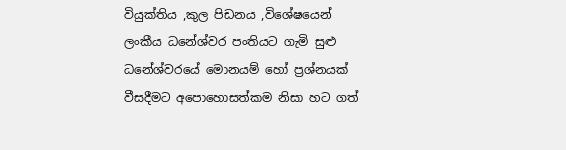වියුක්තිය ,කුල පිඩනය ,විශේෂයෙන් ලංකීය ‍ධනේශ්වර පංතියට ගැමි සුළු ධනේශ්වරයේ මොනයම් හෝ ප්‍රශ්නයක් වීසදීමට අපොහොසත්කම නිසා හට ගත්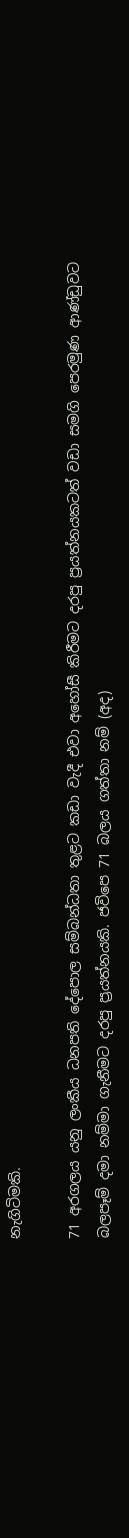නැගිටිමකි.

71 අරගලය යනු ලංකීය ධනපති දේපොල සම්බන්ධතා තුළට කඩා වැදී එවා අහෝසී කිරීමට දරපු ප්‍රයත්නයකටත් වඩා සමගි පෙරමුණ ආ‍ණ්ඩුවට බලප‍ෑම් දමා නම්මා ගැනීමට දරපු ප්‍රයත්නයකි. ජවිපෙ 71 බලය ගත්තා නම් (අද)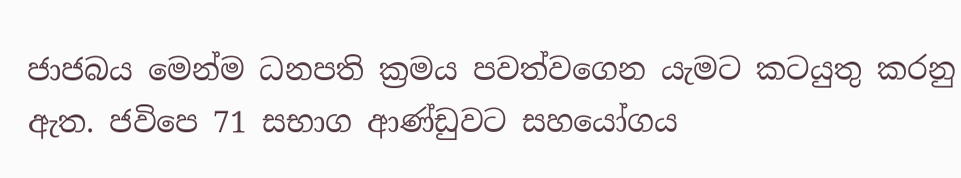ජාජබය මෙන්ම ධනපති ක්‍රමය පවත්වගෙන ය‍ැමට කටයුතු කරනු ඇත. ජවිපෙ 71 සභාග ආණ්ඩුවට සහයෝගය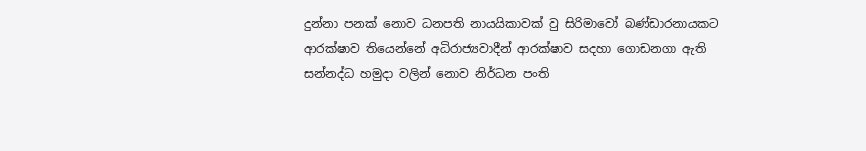දුන්නා පනක් නොව ධනපති නායයිකාවක් වු සිරිමාවෝ බණ්ඩාරනායකට ආරක්ෂාව තියෙන්නේ අධිරාජ්‍යවාදීන් ආරක්ෂාව සදහා ගොඩනගා ඇති සන්නද්ධ හමුදා වලින් නොව නිර්ධන පංති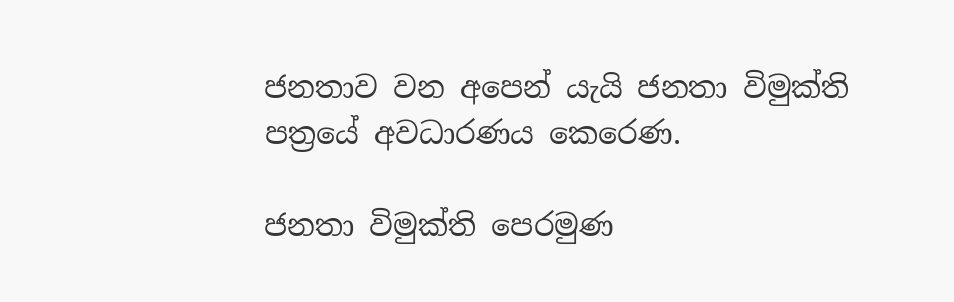ජනතාව වන අපෙන් යැයි ජනතා විමුක්ති පත්‍රයේ අවධාරණය කෙරෙණ.

ජනතා විමුක්ති පෙරමුණ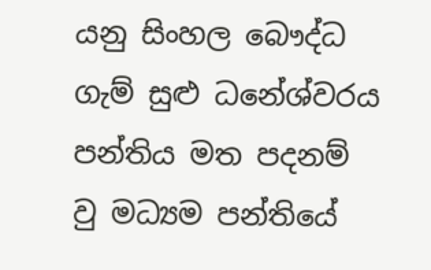යනු සිංහල බෞද්ධ ගැම් සුළු ධනේශ්වරය පන්තිය මත පදනම් වු මධ්‍යම පන්තියේ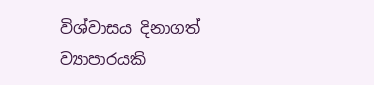විශ්වාසය දිනාගත් ව්‍යාපාරයකි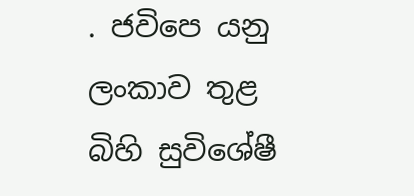. ජවිපෙ යනු ලංකාව තුළ බිහි සුවිශේෂී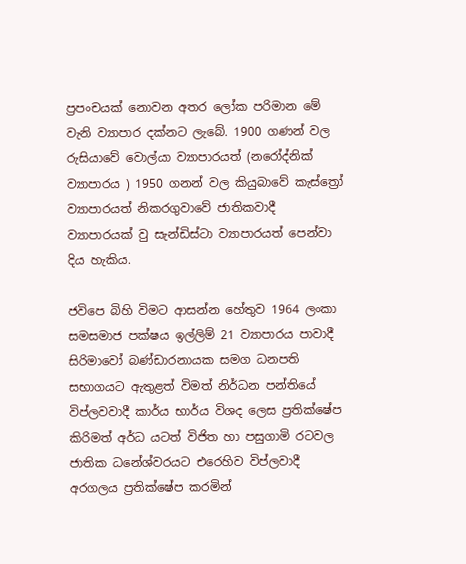ප්‍රපංචයක් නොවන අතර ලෝක පරිමාන මේ වැනි ව්‍යාපාර දක්නට ලැබේ. 1900 ගණන් වල රුසියාවේ වොල්යා ව්‍යාපාරයත් (නරෝද්නික් ව්‍යාපාරය ) 1950 ගනන් වල කියුබාවේ කැස්ත්‍රෝ ව්‍යාපාරයත් නිකරගුවාවේ ජාතිකවාදී ව්‍යාපාරයක් වු සැන්ඩිස්ටා ව්‍යාපාරයත් පෙන්වා දිය හැකිය.

ජවිපෙ බිහි විමට ආසන්න හේතුව 1964 ලංකා සමසමාජ පක්ෂය ඉල්ලිම් 21 ව්‍යාපාරය පාවාදී සිරිමාවෝ බණ්ඩාරනායක සමග ධනපති සභාගයට ඇතුළත් විමත් නිර්ධන පන්තියේ විප්ලවවාදී කාර්ය භාර්ය විශද ලෙස ප්‍රතික්ෂේප කිරිමත් අර්ධ යටත් විජිත හා පසුගාමි රටවල ජාතික ධනේශ්වරයට එරෙහිව විප්ලවාදී අරගලය ප්‍රතික්‌ෂේප කරමින්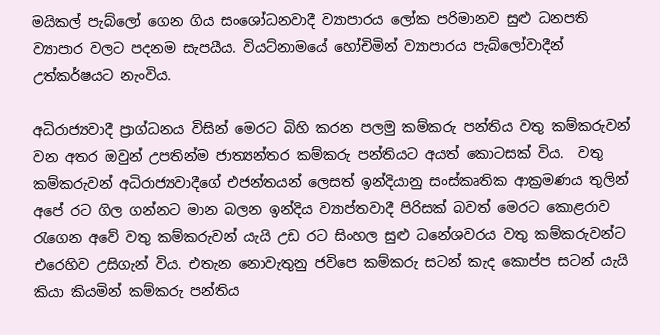මයිකල් පැබ්ලෝ ගෙන ගිය සංශෝධනවාදී ව්‍යාපාරය ලෝක පරිමානව සුළු ධනපති ව්‍යාපාර වලට පදනම සැපයීය. වියට්නාමයේ හෝචිමින් ව්‍යාපාරය පැබ්ලෝවාදීන් උත්කර්ෂයට නැංවිය.

අධිරාජ්‍යවාදී ප්‍රාග්ධනය විසින් මෙරට බිහි කරන පලමු කම්කරු පන්තිය වතු කම්කරුවන් වන අතර ඔවුන් උපතින්ම ජාත්‍යන්තර කම්කරු පන්තියට අයත් කොටසක් විය.  වතු කම්කරුවන් අධිරාජ්‍යවාදීගේ එජන්තයන් ලෙසත් ඉන්දියානු සංස්කෘතික ආක්‍රමණය තුලින් අපේ රට ගිල ගන්නට මාන බලන ඉන්දිය ව්‍යාප්තවාදී පිරිසක් බවත් මෙරට කොළරාව රැගෙන අවේ වතු කම්කරුවන් යැයි උඩ රට සිංහල සුළු ධනේශවරය වතු කම්කරුවන්ට එරෙහිව උසිගැන් විය. එතැන නොවැතුනු ජවිපෙ කම්කරු සටන් කැද කොප්ප සටන් යැයි කියා කියමින් කම්කරු පන්තිය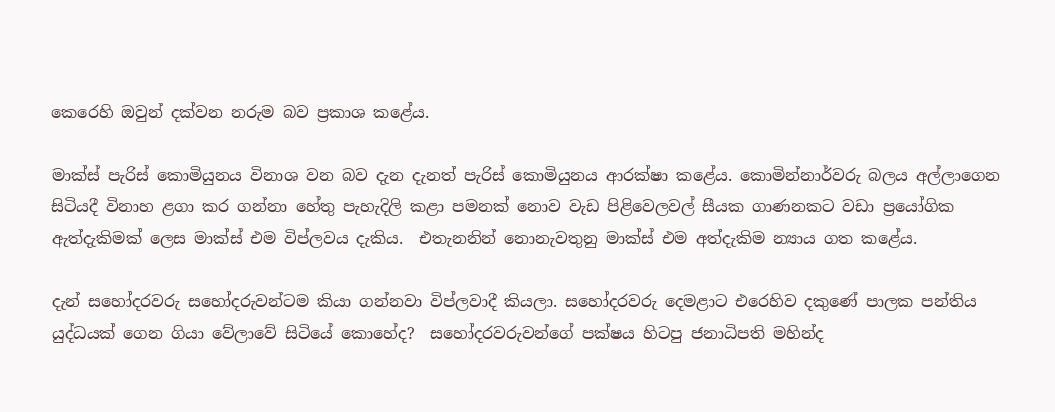කෙරෙහි ඔවුන් දක්වන නරුම බව ප්‍රකාශ කළේය.

මාක්ස් පැරිස් කොමියුනය විනාශ වන බව දැන දැනත් පැරිස් කොමියුනය ආරක්ෂා කළේය. කොමින්නාර්වරු බලය අල්ලාගෙන සිටියදී විනාහ ළගා කර ගන්නා හේතු පැහැදිලි කළා පමනක් නොව වැඩ පිළිවෙලවල් සීයක ගාණනකට වඩා ප්‍රයෝගික ඇත්දැකිමක් ලෙස මාක්ස් එම විප්ලවය දැකිය.  එතැනනින් නොනැවතුනු මාක්ස් එම අත්දැකිම න්‍යාය ගත කළේය.

දැන් සහෝදරවරු සහෝදරුවන්ටම කියා ගන්නවා විප්ලවාදී කියලා. සහෝදරවරු දෙමළාට එරෙහිව දකුණේ පාලක පන්තිය යුද්ධයක් ගෙන ගියා වේලාවේ සිටියේ කොහේද?  සහෝදරවරුවන්ගේ පක්ෂය හිටපු ජනාධිපති මහින්ද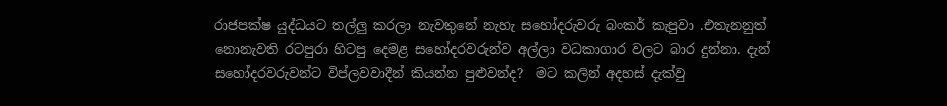රාජපක්ෂ යුද්ධයට තල්ලු කරලා නැවතුනේ නැහැ සහෝදරුවරු බංකර් කැපුවා .එතැනනුත් නොනැවති රටපුරා හිටපු දෙමළ සහෝදරවරුන්ව අල්ලා වධකාගාර වලට බාර දුන්නා. දැන් සහෝදරවරුවන්ට විප්ලවවාදීන් කියන්න පුළුවන්ද?  මට කලින් අදහස් දැක්වු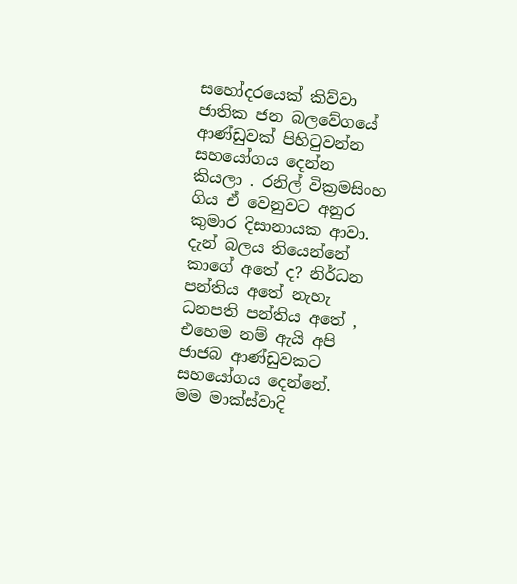සහෝදරයෙක් කිව්වා ජාතික ජන බලවේගයේ ආණ්ඩුවක් පිහිටුවන්න සහයෝගය දෙන්න කියලා . රනිල් වික්‍රමසිංහ ගිය ඒ වෙනුවට අනුර කුමාර දිසානායක ආවා. දැන් බලය තියෙන්නේ කාගේ අතේ ද? නිර්ධන පන්තිය අතේ නැහැ ධනපති පන්තිය අතේ , එහෙම නම් ඇයි අපි ජාජබ ආණ්ඩුවකට සහයෝගය දෙන්නේ.  මම මාක්ස්වාදි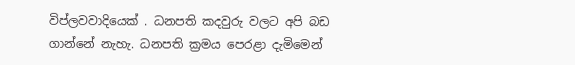විප්ලවවාදියෙක් . ධනපති කදවුරු වලට අපි බඩ ගාන්නේ නැහැ. ධනපති ක්‍රමය පෙරළා දැමිමෙන්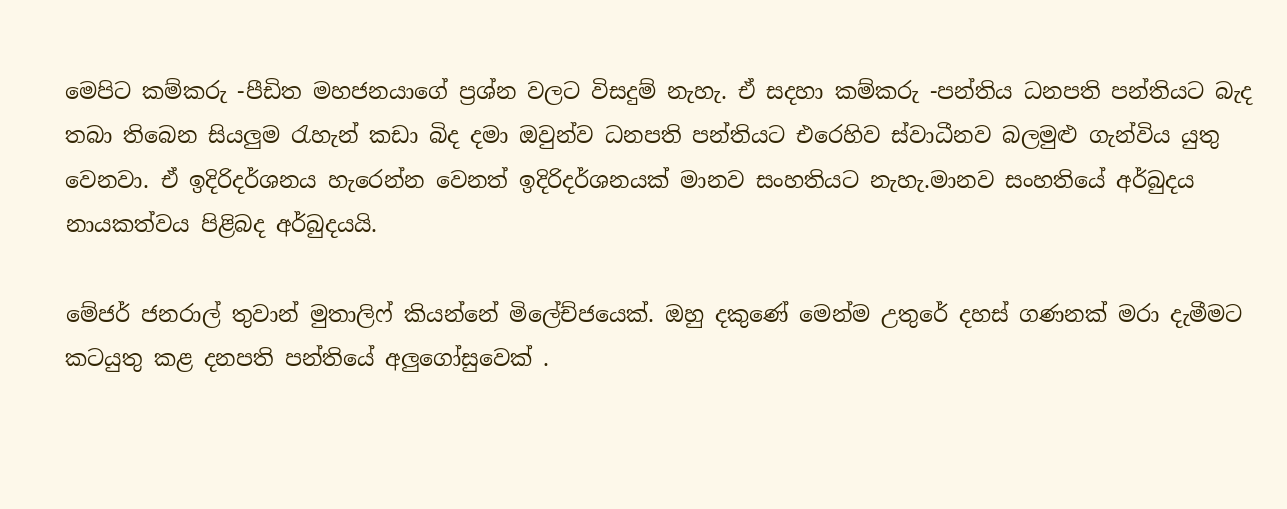මෙපිට කම්කරු -පීඩිත මහජනයාගේ ප්‍රශ්න වලට විසදුම් නැහැ. ඒ සදහා කම්කරු -පන්තිය ධනපති පන්තියට බැද තබා තිබෙන සියලුම රැහැන් කඩා බිද දමා ඔවුන්ව ධනපති පන්තියට එරෙහිව ස්වාධීනව බලමුළු ගැන්විය යුතු වෙනවා. ඒ ඉදිරිදර්ශනය හැරෙන්න වෙනත් ඉදිරිදර්ශනයක් මානව සංහතියට නැහැ.මානව සංහතියේ අර්බුදය නායකත්වය පිළිබද අර්බුදයයි.

මේජර් ජනරාල් තුවාන් මුතාලිෆ් කියන්නේ මිලේච්ජයෙක්. ඔහු දකුණේ මෙන්ම උතුරේ දහස් ගණනක් මරා දැමීමට කටයුතු කළ දනපති පන්තියේ අලුගෝසුවෙක් .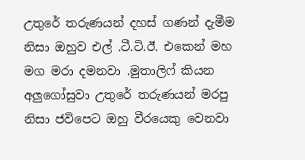උතුරේ තරුණයන් දහස් ගණන් දැමීම නිසා ඔහුව එල් .ටී.ටි.ඊ. එකෙන් මහ මග මරා දමනවා .මුතාලිෆ් කියන අලුගෝසුවා උතුරේ තරුණයන් මරපු නිසා ජවිපෙට ඔහු වීරයෙකු වෙනවා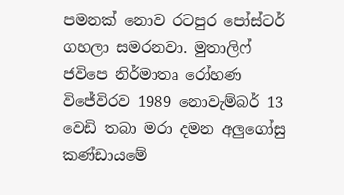පමනක් නොව රටපුර පෝස්ටර් ගහලා සමරනවා. මුතාලිෆ් ජවිපෙ නිර්මාතෘ රෝහණ විජේවිරව 1989 නොවැම්බර් 13 වෙඩි තබා මරා දමන අලුගෝසු කණ්ඩායමේ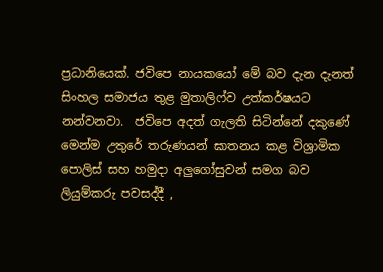ප්‍රධානියෙක්. ජවිපෙ නායකයෝ මේ බව දැන දැනත් සිංහල සමාජය තුළ මුතාලිෆ්ව උත්කර්ෂයට නන්වනවා.  ජවිපෙ අදත් ගැලති සිටින්නේ දකුණේ මෙන්ම උතුරේ තරුණයන් ඝාතනය කළ විශ්‍රාමික පොලිස් සහ හමුදා අලුගෝසුවන් සමග බව ලියුම්කරු පවසද්දී ,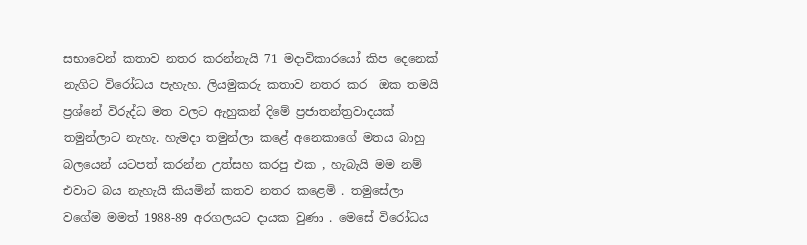සභාවෙන් කතාව නතර කරන්නැයි 71 මදාවිකාරයෝ කිප දෙනෙක් නැගිට විරෝධය පැහැහ. ලියමුකරු කතාව නතර කර  ඔක තමයි ප්‍රශ්නේ විරුද්ධ මත වලට ඇහුකන් දිමේ ප්‍රජාතන්ත්‍රවාදයක් තමුන්ලාට නැහැ. හැමදා තමුන්ලා කළේ අනෙකාගේ මතය බාහු බලයෙන් යටපත් කරන්න උත්සහ කරපු එක , හැබැයි මම නම් එවාට බය නැහැයි කියමින් කතව නතර කළෙමි . තමුසේලා වගේම මමත් 1988-89 අරගලයට දායක වුණා . මෙසේ විරෝධය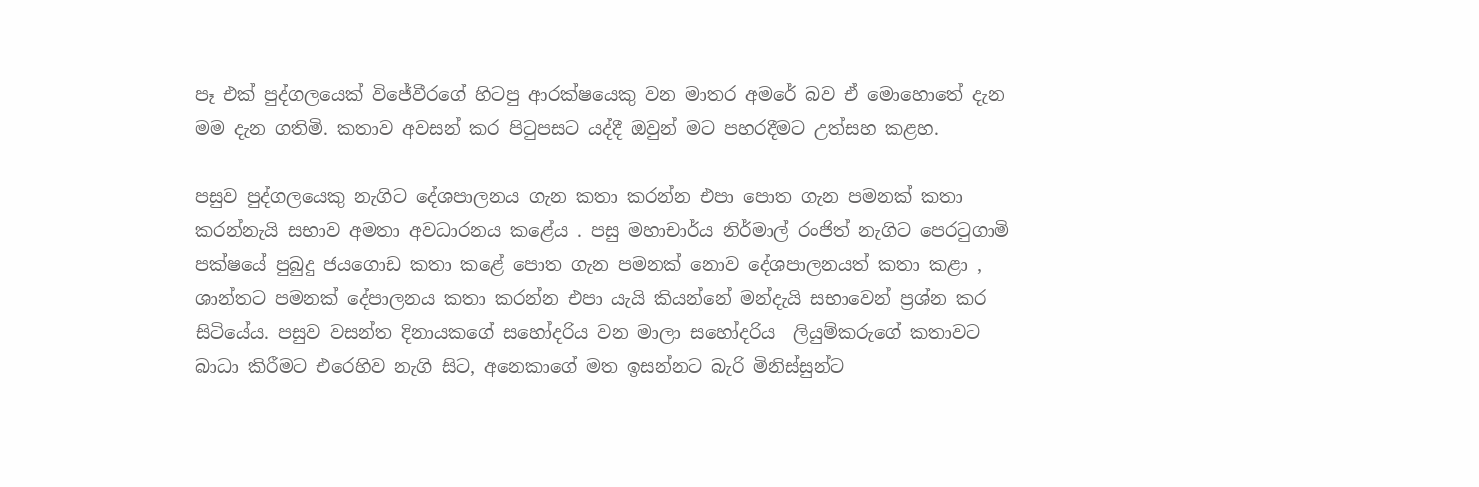පෑ එක් පුද්ගලයෙක් විජේවීරගේ හිටපු ආරක්ෂයෙකු වන මාතර අමරේ බව ඒ මොහොතේ දැන මම දැන ගතිමි. කතාව අවසන් කර පිටුපසට යද්දී ඔවුන් මට පහරදීමට උත්සහ කළහ.

පසුව පුද්ගලයෙකු නැගිට දේශපාලනය ගැන කතා කරන්න එපා පොත ගැන පමනක් කතා කරන්නැයි සභාව අමතා අවධාරනය කළේය . පසු මහාචාර්ය නිර්මාල් රංජිත් නැගිට පෙරටුගාමි පක්ෂයේ පුබුදු ජයගොඩ කතා කළේ පොත ගැන පමනක් නොව දේශපාලනයත් කතා කළා , ශාන්තට පමනක් දේපාලනය කතා කරන්න එපා යැයි කියන්නේ මන්දැයි සභාවෙන් ප්‍රශ්න කර සිටියේය. පසුව වසන්ත දිනායකගේ සහෝදරිය වන මාලා සහෝදරිය  ලියුම්කරු‌ගේ කතාවට බාධා කිරීමට එරෙහිව නැගි සිට, අනෙකාගේ මත ඉසන්නට බැරි මිනිස්සුන්ට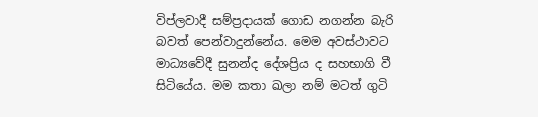විප්ලවාදී සම්ප්‍රදායක් ගොඩ නගන්න බැරි බවත් පෙන්වාදුන්නේය. මෙම අවස්ථාවට මාධ්‍යවේදී සුනන්ද දේශප්‍රිය ද සහභාගි වී සිටියේය. මම කතා ඛලා නම් මටත් ගුටි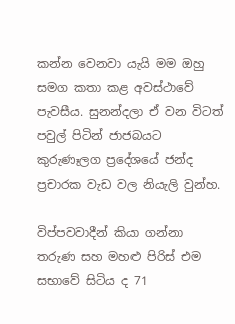කන්න වෙනවා යැයි මම ඔහු සමග කතා ක‍ළ අවස්ථාවේ පැවසීය. සුනන්දලා ඒ වන විටත් පවුල් පිටින් ජාජබයට කුරුණෑලග ප්‍රදේශයේ ජන්ද ප්‍රචාරක වැඩ වල නියැලි වුන්හ.

විප්පවවාදීන් කියා ගන්නා තරුණ සහ මහළු පිරිස් එම සභාවේ සිටිය ද 71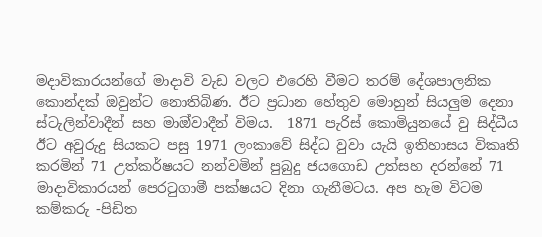මදාවිකාරයන්ගේ මාදාවි වැඩ වලට එරෙහි වීමට තරම් දේශපාලනික කොන්දක් ඔවුන්ට නොතිබිණ. ඊට ප්‍රධාන හේතුව මොහුන් සියලුම දෙනා ස්ටැලින්වාදීන් සහ මාඔ්වාදීන් විමය.  1871 පැරිස් කොමියුනයේ වු සිද්ධීය ඊට අවුරුදු සියකට පසු 1971 ලංකාවේ සිද්ධ වුවා යැයි ඉතිහාසය විකෘති කරමින් 71 උත්කර්ෂයට නන්වමින් පුබුදු ජයගොඩ උත්සහ දරන්නේ 71 මාදාවිකාරයන් පෙරටුගාමී පක්ෂයට දිනා ගැනීමටය. අප හැම විටම කම්කරු -පිඩිත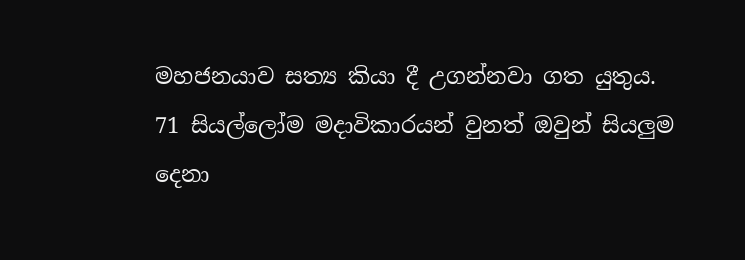මහජනයාව සත්‍ය කියා දී උගන්නවා ගත යුතුය. 71 සියල්ලෝම මදාවිකාරයන් වුනත් ඔවුන් සියලුම දෙනා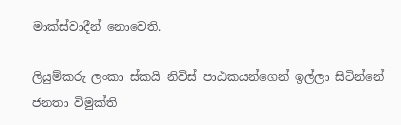මාක්ස්වාදීන් නොවෙති.

ලියුම්කරු ලංකා ස්කයි නිවිස් පාඨකයන්ගෙන් ඉල්ලා සිටින්නේ  ජනතා විමුක්ති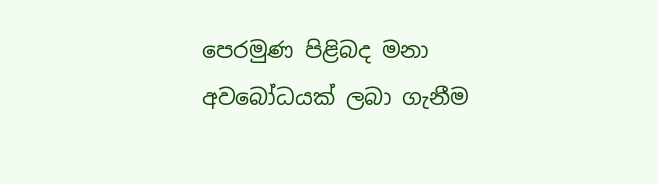පෙරමුණ පිළිබද මනා අවබෝධයක් ලබා ගැනීම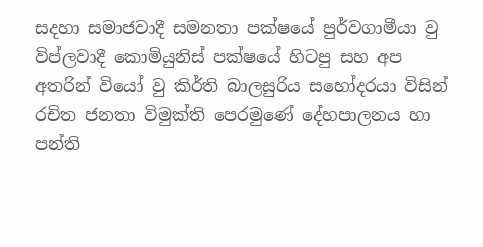සදහා සමාජවාදී සමනතා පක්ෂයේ පුර්වගාමීයා වු විප්ලවාදී කොමියුනිස් පක්ෂයේ හිටපු සහ අප අතරින් වියෝ වු කිර්ති බාලසුරිය සහෝදරයා විසින් රචිත ජනතා විමුක්ති පෙරමුණේ දේහපාලනය හා පන්ති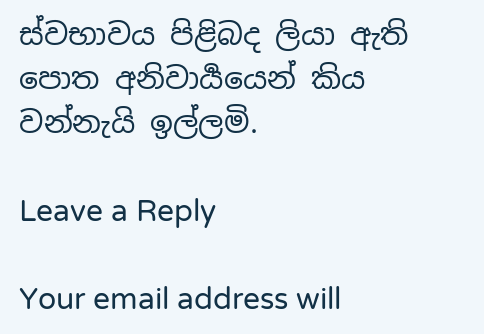ස්වභාවය පිළිබද ලියා ඇති පොත අනිවාර්‍යයෙන් කිය වන්නැයි ඉල්ලමි.

Leave a Reply

Your email address will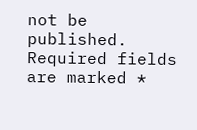not be published. Required fields are marked *